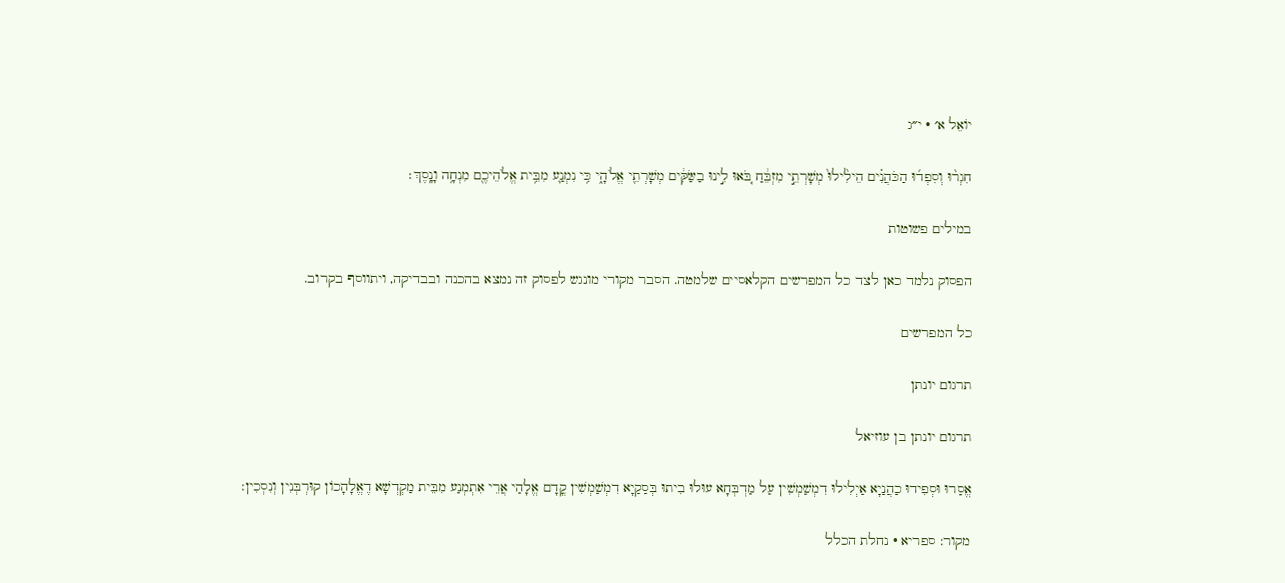יוֹאֵל א׳ · י״ג

חִגְר֨וּ וְסִפְד֜וּ הַכֹּהֲנִ֗ים הֵילִ֙ילוּ֙ מְשָׁרְתֵ֣י מִזְבֵּ֔חַ בֹּ֚אוּ לִ֣ינוּ בַשַּׂקִּ֔ים מְשָׁרְתֵ֖י אֱלֹהָ֑י כִּ֥י נִמְנַ֛ע מִבֵּ֥ית אֱלֹהֵיכֶ֖ם מִנְחָ֥ה וָנָֽסֶךְ׃

במילים פשוטות

הפסוק נלמד כאן לצד כל המפרשים הקלאסיים שלמטה. הסבר מקורי מונגש לפסוק זה נמצא בהכנה ובבדיקה, ויתווסף בקרוב.

כל המפרשים

תרגום יונתן

תרגום יונתן בן עוזיאל

אֱסַרוּ וּסְפִידוּ כַהֲנַיָא אַיְלִילוּ דִמְשַׁמְשִׁין עַל מַדְבְּחָא עוּלוּ בִיתוּ בְּסַקַיָא דִמְשַׁמְשִׁין קֳדָם אֱלָהַי אֲרֵי אִתְמְנַע מִבֵּית מַקְדְשָׁא דֶאֱלָהָכוֹן קוּרְבְּנִין וְנִסְכִין:

מקור: ספריא · נחלת הכלל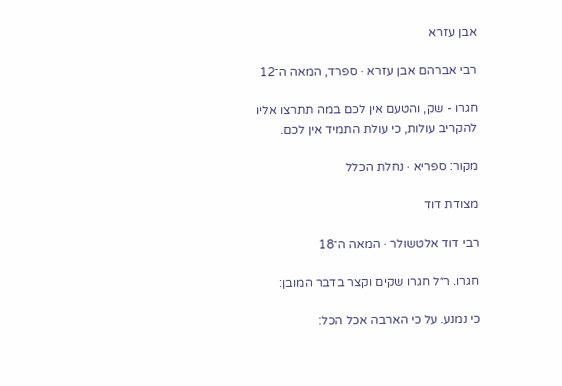אבן עזרא

רבי אברהם אבן עזרא · ספרד, המאה ה־12

חגרו - שק, והטעם אין לכם במה תתרצו אליו להקריב עולות, כי עולת התמיד אין לכם.

מקור: ספריא · נחלת הכלל

מצודת דוד

רבי דוד אלטשולר · המאה ה־18

חגרו. ר״ל חגרו שקים וקצר בדבר המובן:

כי נמנע. על כי הארבה אכל הכל: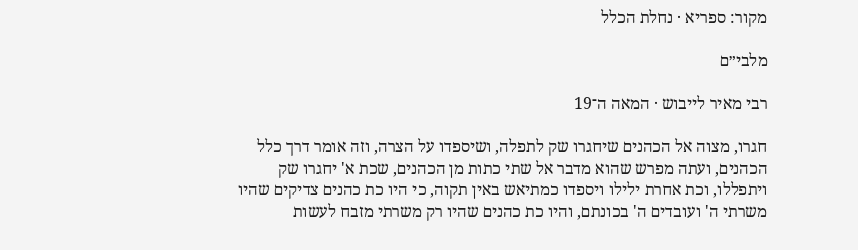מקור: ספריא · נחלת הכלל

מלבי״ם

רבי מאיר לייבוש · המאה ה־19

חגרו, מצוה אל הכהנים שיחגרו שק לתפלה, ושיספדו על הצרה, וזה אומר דרך כלל הכהנים, ועתה מפרש שהוא מדבר אל שתי כתות מן הכהנים, שכת א' יחגרו שק ויתפללו, וכת אחרת ילילו ויספדו כמתיאש באין תקוה, כי היו כת כהנים צדיקים שהיו משרתי ה' ועובדים ה' בכונתם, והיו כת כהנים שהיו רק משרתי מזבח לעשות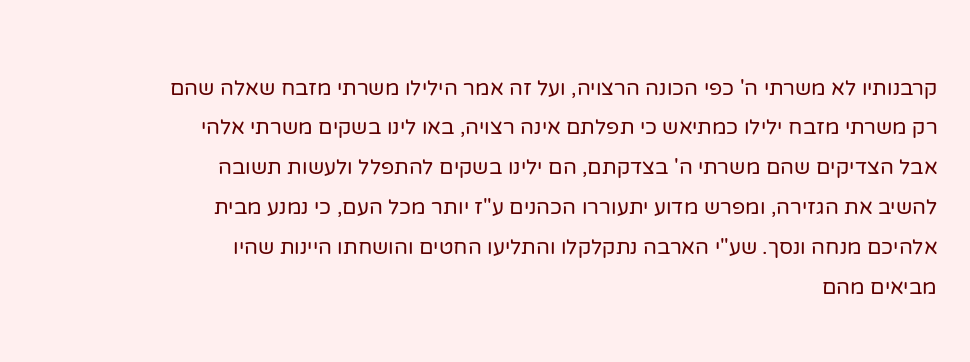קרבנותיו לא משרתי ה' כפי הכונה הרצויה, ועל זה אמר הילילו משרתי מזבח שאלה שהם רק משרתי מזבח ילילו כמתיאש כי תפלתם אינה רצויה, באו לינו בשקים משרתי אלהי אבל הצדיקים שהם משרתי ה' בצדקתם, הם ילינו בשקים להתפלל ולעשות תשובה להשיב את הגזירה, ומפרש מדוע יתעוררו הכהנים ע"ז יותר מכל העם, כי נמנע מבית אלהיכם מנחה ונסך. שע"י הארבה נתקלקלו והתליעו החטים והושחתו היינות שהיו מביאים מהם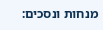מנחות ונסכים: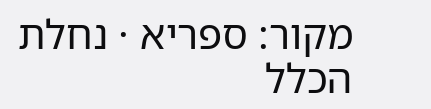מקור: ספריא · נחלת הכלל